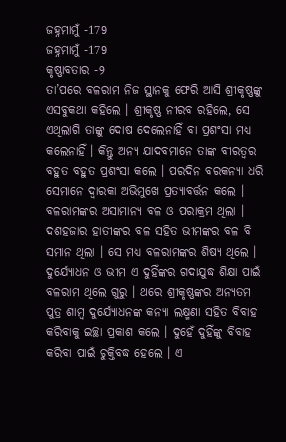ଜହ୍ନମାମୁଁ -179
ଜହ୍ନମାମୁଁ -179
କୃଷ୍ଣାବତାର -୨
ତା’ପରେ ବଳରାମ ନିଜ ସ୍ଥାନକୁ ଫେରି ଆସି ଶ୍ରୀକୃଷ୍ଣଙ୍କୁ ଏସବୁକଥା କହିଲେ । ଶ୍ରୀକୃଷ୍ଣ ନୀରବ ରହିଲେ, ସେ ଏଥିଲାଗି ତାଙ୍କୁ ଦୋଷ ଦେଲେନାହିଁ ବା ପ୍ରଶଂସା ମଧ୍ୟ କଲେନାହିଁ । କିନ୍ତୁ ଅନ୍ୟ ଯାଦବମାନେ ତାଙ୍କ ବୀରତ୍ୱର ବହୁତ ବହୁତ ପ୍ରଶଂସା କଲେ । ପରଦିନ ବରକନ୍ୟା ଧରି ସେମାନେ ଦ୍ୱାରକା ଅଭିମୁଖେ ପ୍ରତ୍ୟାବର୍ତ୍ତନ କଲେ ।
ବଳରାମଙ୍କର ଅସାମାନ୍ୟ ବଳ ଓ ପରାକ୍ରମ ଥିଲା । ଦଶହଜାର ହାତୀଙ୍କର ବଳ ସହିତ ଭୀମଙ୍କର ବଳ ବି ସମାନ ଥିଲା । ସେ ମଧ୍ୟ ବଳରାମଙ୍କର ଶିଷ୍ୟ ଥିଲେ । ଦୁର୍ଯ୍ୟୋଧନ ଓ ଭୀମ ଏ ଦୁହିଁଙ୍କର ଗଦାଯୁଦ୍ଧ ଶିକ୍ଷା ପାଇଁ ବଳରାମ ଥିଲେ ଗୁରୁ । ଥରେ ଶ୍ରୀକୃଷ୍ଣଙ୍କର ଅନ୍ୟତମ ପୁତ୍ର ଶାମ୍ବ ଦୁର୍ଯ୍ୟୋଧନଙ୍କ କନ୍ୟା ଲକ୍ଷ୍ମଣା ସହିତ ବିବାହ କରିବାକୁ ଇଚ୍ଛା ପ୍ରକାଶ କଲେ । ଦୁହେଁ ଦୁହିଁଙ୍କୁ ବିବାହ କରିବା ପାଇଁ ଚୁକ୍ତିବଦ୍ଧ ହେଲେ । ଏ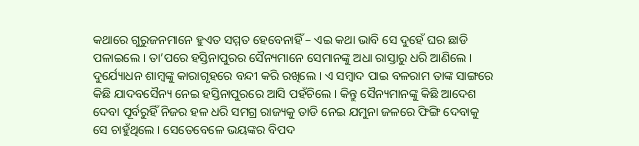କଥାରେ ଗୁରୁଜନମାନେ ହୁଏତ ସମ୍ମତ ହେବେନାହିଁ – ଏଇ କଥା ଭାବି ସେ ଦୁହେଁ ଘର ଛାଡି ପଳାଇଲେ । ତା’ପରେ ହସ୍ତିନାପୁରର ସୈନ୍ୟମାନେ ସେମାନଙ୍କୁ ଅଧା ରାସ୍ତାରୁ ଧରି ଆଣିଲେ । ଦୁର୍ଯ୍ୟୋଧନ ଶାମ୍ବଙ୍କୁ କାରାଗୃହରେ ବନ୍ଦୀ କରି ରଖିଲେ । ଏ ସମ୍ବାଦ ପାଇ ବଳରାମ ତାଙ୍କ ସାଙ୍ଗରେ କିଛି ଯାଦବସୈନ୍ୟ ନେଇ ହସ୍ତିନାପୁରରେ ଆସି ପହଁଚିଲେ । କିନ୍ତୁ ସୈନ୍ୟମାନଙ୍କୁ କିଛି ଆଦେଶ ଦେବା ପୂର୍ବରୁହିଁ ନିଜର ହଳ ଧରି ସମଗ୍ର ରାଜ୍ୟକୁ ତାଡି ନେଇ ଯମୁନା ଜଳରେ ଫିଙ୍ଗି ଦେବାକୁ ସେ ଚାହୁଁଥିଲେ । ସେତେବେଳେ ଭୟଙ୍କର ବିପଦ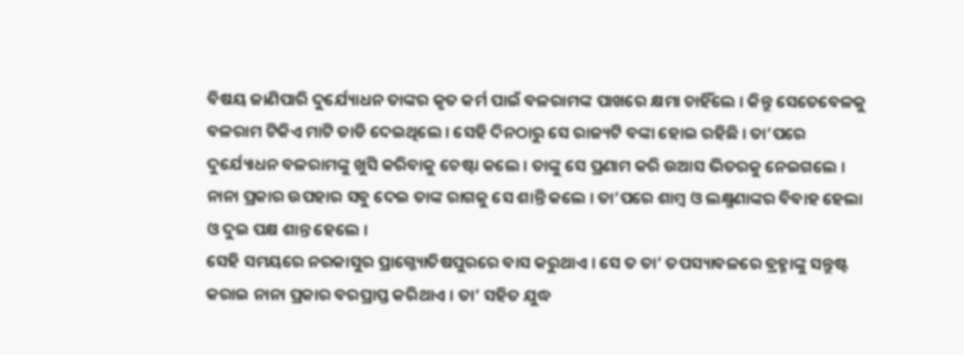ବିଷୟ ଜାଣିପାରି ଦୁର୍ଯ୍ୟୋଧନ ତାଙ୍କର କୃତ କର୍ମ ପାଇଁ ବଳରାମଙ୍କ ପାଖରେ କ୍ଷମା ଚାହିଁଲେ । କିନ୍ତୁ ସେତେବେଳକୁ ବଳରାମ ଟିକିଏ ମାଟି ତାଡି ଦେଇଥିଲେ । ସେହି ଦିନଠାରୁ ସେ ରାଜ୍ୟଟି ବଙ୍କା ହୋଇ ରହିଛି । ତା’ପରେ ଦୁର୍ଯ୍ୟୋଧନ ବଳରାମଙ୍କୁ ଖୁସି କରିବାକୁ ଚେଷ୍ଟା କଲେ । ତାଙ୍କୁ ସେ ପ୍ରଣାମ କରି ଉଆସ ଭିତରକୁ ନେଇଗଲେ । ନାନା ପ୍ରକାର ଉପହାର ସବୁ ଦେଇ ତାଙ୍କ ରାଗକୁ ସେ ଶାନ୍ତି କଲେ । ତା’ପରେ ଶାମ୍ବ ଓ ଲକ୍ଷ୍ମଣାଙ୍କର ବିବାହ ହେଲା ଓ ଦୁଇ ପକ୍ଷ ଶାନ୍ତ ହେଲେ ।
ସେହି ସମୟରେ ନରକାସୁର ପ୍ରାଗ୍ଜ୍ୟୋତିଷପୁରରେ ବାସ କରୁଥାଏ । ସେ ତ ତା’ ତପସ୍ୟାବଳରେ ବ୍ରହ୍ମାଙ୍କୁ ସନ୍ତୁଷ୍ଟ କରାଇ ନାନା ପ୍ରକାର ବରପ୍ରାପ୍ତ କରିଥାଏ । ତା’ ସହିତ ଯୁଦ୍ଧ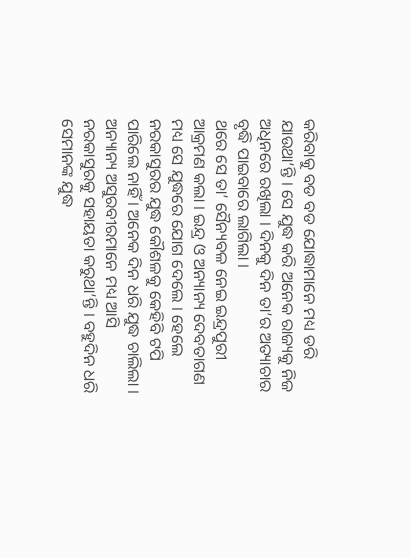କରିବାକୁ ବଡ ବଡ ଯୋଦ୍ଧାମାନେ ମଧ୍ୟ ଡରି ଯାଉଥା’ନ୍ତି । ସେ ଯୁଦ୍ଧ କରି ଅନେକ ରାଜ୍ୟକୁ ନିଜ ଅଧିନରେ ରଖିଲା । ଦିନକୁ ଦିନ ତା’ର ଅତ୍ୟାଚାର ବୃଦ୍ଧି ପାଇବାରେ ଲାଗିଲା ।
ଥରେ ସେ ତା’ ସୈନ୍ୟବଳ ନେଇ ଇନ୍ଦ୍ରପୁରୀ ଆକ୍ରମଣ କଲା । ଇନ୍ଦ୍ର ଓ ଅନ୍ୟାନ୍ୟ ଦେବତାଗଣ ମଧ୍ୟ ସେ ଯୁଦ୍ଧରେ ଯୋଗ ଦେଲେ । ହେଲେ ନରକାସୁରର ଯୁଦ୍ଧ କୌଶଳକୁ କେହିବି ଟପି ପାରିଲେ ନାହିଁ । ଅନେକ ଦିନ ଧରି ଯୁଦ୍ଧ ଚାଲିଲା । ଅନ୍ୟାନ୍ୟ ଅସୁରବୀରମାନେ ମଧ୍ୟ ଆସି ନରକାସୁରକୁ ସହାୟତା କରୁଥା’ନ୍ତି । ବହୁଦିନ ଧରି ସେମାନଙ୍କ ଯୁଦ୍ଧ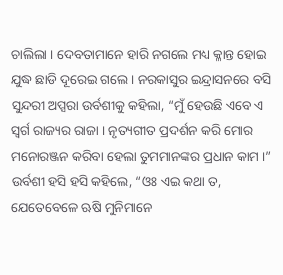ଚାଲିଲା । ଦେବତାମାନେ ହାରି ନଗଲେ ମଧ୍ୟ କ୍ଳାନ୍ତ ହୋଇ ଯୁଦ୍ଧ ଛାଡି ଦୂରେଇ ଗଲେ । ନରକାସୁର ଇନ୍ଦ୍ରାସନରେ ବସି ସୁନ୍ଦରୀ ଅପ୍ସରା ଉର୍ବଶୀକୁ କହିଲା, “ମୁଁ ହେଉଛି ଏବେ ଏ ସ୍ୱର୍ଗ ରାଜ୍ୟର ରାଜା । ନୃତ୍ୟଗୀତ ପ୍ରଦର୍ଶନ କରି ମୋର ମନୋରଞ୍ଜନ କରିବା ହେଲା ତୁମମାନଙ୍କର ପ୍ରଧାନ କାମ ।”
ଉର୍ବଶୀ ହସି ହସି କହିଲେ, “ଓଃ ଏଇ କଥା ତ, ଯେତେବେଳେ ଋଷି ମୁନିମାନେ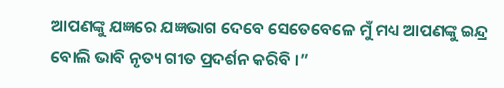ଆପଣଙ୍କୁ ଯଜ୍ଞରେ ଯଜ୍ଞଭାଗ ଦେବେ ସେତେବେଳେ ମୁଁ ମଧ୍ୟ ଆପଣଙ୍କୁ ଇନ୍ଦ୍ର ବୋଲି ଭାବି ନୃତ୍ୟ ଗୀତ ପ୍ରଦର୍ଶନ କରିବି ।”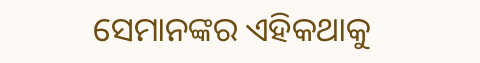ସେମାନଙ୍କର ଏହିକଥାକୁ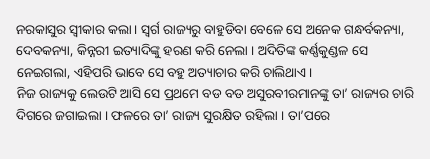ନରକାସୁର ସ୍ୱୀକାର କଲା । ସ୍ୱର୍ଗ ରାଜ୍ୟରୁ ବାହୁଡିବା ବେଳେ ସେ ଅନେକ ଗନ୍ଧର୍ବକନ୍ୟା, ଦେବକନ୍ୟା, କିନ୍ନରୀ ଇତ୍ୟାଦିଙ୍କୁ ହରଣ କରି ନେଲା । ଅଦିତିଙ୍କ କର୍ଣ୍ଣକୁଣ୍ଡଳ ସେ ନେଇଗଲା, ଏହିପରି ଭାବେ ସେ ବହୁ ଅତ୍ୟାଚାର କରି ଚାଲିଥାଏ ।
ନିଜ ରାଜ୍ୟକୁ ଲେଉଟି ଆସି ସେ ପ୍ରଥମେ ବଡ ବଡ ଅସୁରବୀରମାନଙ୍କୁ ତା’ ରାଜ୍ୟର ଚାରି ଦିଗରେ ଜଗାଇଲା । ଫଳରେ ତା’ ରାଜ୍ୟ ସୁରକ୍ଷିତ ରହିଲା । ତା’ପରେ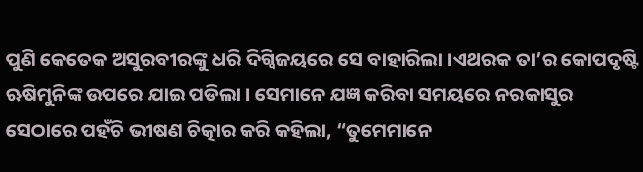ପୁଣି କେତେକ ଅସୁରବୀରଙ୍କୁ ଧରି ଦିଗ୍ବିଜୟରେ ସେ ବାହାରିଲା ।ଏଥରକ ତା’ର କୋପଦୃଷ୍ଟି ଋଷିମୁନିଙ୍କ ଉପରେ ଯାଇ ପଡିଲା । ସେମାନେ ଯଜ୍ଞ କରିବା ସମୟରେ ନରକାସୁର ସେଠାରେ ପହଁଚି ଭୀଷଣ ଚିତ୍କାର କରି କହିଲା, “ତୁମେମାନେ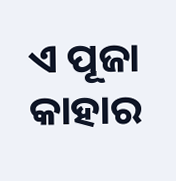ଏ ପୂଜା କାହାର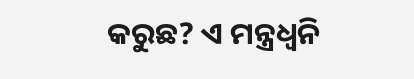କରୁଛ? ଏ ମନ୍ତ୍ରଧ୍ୱନି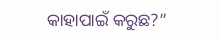କାହାପାଇଁ କରୁଛ?”